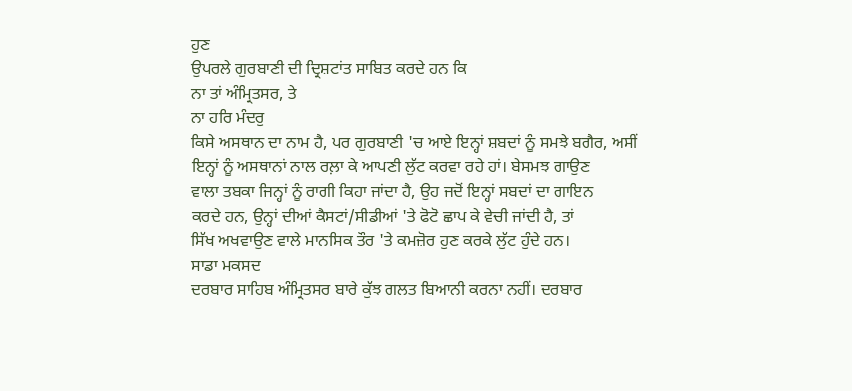ਹੁਣ
ਉਪਰਲੇ ਗੁਰਬਾਣੀ ਦੀ ਦ੍ਰਿਸ਼ਟਾਂਤ ਸਾਬਿਤ ਕਰਦੇ ਹਨ ਕਿ
ਨਾ ਤਾਂ ਅੰਮ੍ਰਿਤਸਰ, ਤੇ
ਨਾ ਹਰਿ ਮੰਦਰੁ
ਕਿਸੇ ਅਸਥਾਨ ਦਾ ਨਾਮ ਹੈ, ਪਰ ਗੁਰਬਾਣੀ 'ਚ ਆਏ ਇਨ੍ਹਾਂ ਸ਼ਬਦਾਂ ਨੂੰ ਸਮਝੇ ਬਗੈਰ, ਅਸੀਂ
ਇਨ੍ਹਾਂ ਨੂੰ ਅਸਥਾਨਾਂ ਨਾਲ ਰਲ਼ਾ ਕੇ ਆਪਣੀ ਲੁੱਟ ਕਰਵਾ ਰਹੇ ਹਾਂ। ਬੇਸਮਝ ਗਾਉਣ
ਵਾਲਾ ਤਬਕਾ ਜਿਨ੍ਹਾਂ ਨੂੰ ਰਾਗੀ ਕਿਹਾ ਜਾਂਦਾ ਹੈ, ਉਹ ਜਦੋਂ ਇਨ੍ਹਾਂ ਸਬਦਾਂ ਦਾ ਗਾਇਨ
ਕਰਦੇ ਹਨ, ਉਨ੍ਹਾਂ ਦੀਆਂ ਕੈਸਟਾਂ/ਸੀਡੀਆਂ 'ਤੇ ਫੋਟੋ ਛਾਪ ਕੇ ਵੇਚੀ ਜਾਂਦੀ ਹੈ, ਤਾਂ
ਸਿੱਖ ਅਖਵਾਉਣ ਵਾਲੇ ਮਾਨਸਿਕ ਤੌਰ 'ਤੇ ਕਮਜ਼ੋਰ ਹੁਣ ਕਰਕੇ ਲੁੱਟ ਹੁੰਦੇ ਹਨ।
ਸਾਡਾ ਮਕਸਦ
ਦਰਬਾਰ ਸਾਹਿਬ ਅੰਮ੍ਰਿਤਸਰ ਬਾਰੇ ਕੁੱਝ ਗਲਤ ਬਿਆਨੀ ਕਰਨਾ ਨਹੀਂ। ਦਰਬਾਰ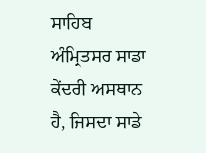ਸਾਹਿਬ
ਅੰਮ੍ਰਿਤਸਰ ਸਾਡਾ ਕੇਂਦਰੀ ਅਸਥਾਨ ਹੈ, ਜਿਸਦਾ ਸਾਡੇ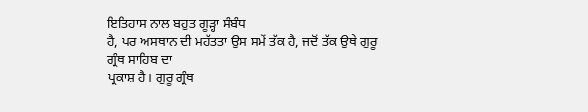ਇਤਿਹਾਸ ਨਾਲ ਬਹੁਤ ਗੂੜ੍ਹਾ ਸੰਬੰਧ
ਹੈ, ਪਰ ਅਸਥਾਨ ਦੀ ਮਹੱਤਤਾ ਉਸ ਸਮੇਂ ਤੱਕ ਹੈ, ਜਦੋਂ ਤੱਕ ਉਥੇ ਗੁਰੂ ਗ੍ਰੰਥ ਸਾਹਿਬ ਦਾ
ਪ੍ਰਕਾਸ਼ ਹੈ। ਗੁਰੂ ਗ੍ਰੰਥ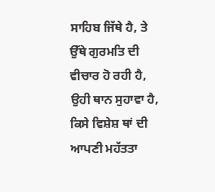ਸਾਹਿਬ ਜਿੱਥੇ ਹੈ, ਤੇ ਉੱਥੇ ਗੁਰਮਤਿ ਦੀ ਵੀਚਾਰ ਹੋ ਰਹੀ ਹੈ,
ਉਹੀ ਥਾਨ ਸੁਹਾਵਾ ਹੈ, ਕਿਸੇ ਵਿਸ਼ੇਸ਼ ਥਾਂ ਦੀ ਆਪਣੀ ਮਹੱਤਤਾ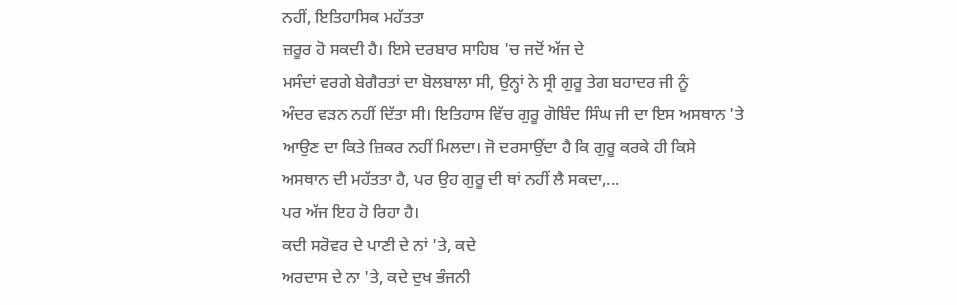ਨਹੀਂ, ਇਤਿਹਾਸਿਕ ਮਹੱਤਤਾ
ਜ਼ਰੂਰ ਹੋ ਸਕਦੀ ਹੈ। ਇਸੇ ਦਰਬਾਰ ਸਾਹਿਬ 'ਚ ਜਦੋਂ ਅੱਜ ਦੇ
ਮਸੰਦਾਂ ਵਰਗੇ ਬੇਗੈਰਤਾਂ ਦਾ ਬੋਲਬਾਲਾ ਸੀ, ਉਨ੍ਹਾਂ ਨੇ ਸ੍ਰੀ ਗੁਰੂ ਤੇਗ ਬਹਾਦਰ ਜੀ ਨੂੰ
ਅੰਦਰ ਵੜਨ ਨਹੀਂ ਦਿੱਤਾ ਸੀ। ਇਤਿਹਾਸ ਵਿੱਚ ਗੁਰੂ ਗੋਬਿੰਦ ਸਿੰਘ ਜੀ ਦਾ ਇਸ ਅਸਥਾਨ 'ਤੇ
ਆਉਣ ਦਾ ਕਿਤੇ ਜ਼ਿਕਰ ਨਹੀਂ ਮਿਲਦਾ। ਜੋ ਦਰਸਾਉਂਦਾ ਹੈ ਕਿ ਗੁਰੂ ਕਰਕੇ ਹੀ ਕਿਸੇ
ਅਸਥਾਨ ਦੀ ਮਹੱਤਤਾ ਹੈ, ਪਰ ਉਹ ਗੁਰੂ ਦੀ ਥਾਂ ਨਹੀਂ ਲੈ ਸਕਦਾ,...
ਪਰ ਅੱਜ ਇਹ ਹੋ ਰਿਹਾ ਹੈ।
ਕਦੀ ਸਰੋਵਰ ਦੇ ਪਾਣੀ ਦੇ ਨਾਂ 'ਤੇ, ਕਦੇ
ਅਰਦਾਸ ਦੇ ਨਾ 'ਤੇ, ਕਦੇ ਦੁਖ ਭੰਜਨੀ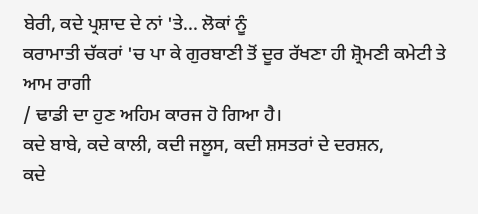ਬੇਰੀ, ਕਦੇ ਪ੍ਰਸ਼ਾਦ ਦੇ ਨਾਂ 'ਤੇ... ਲੋਕਾਂ ਨੂੰ
ਕਰਾਮਾਤੀ ਚੱਕਰਾਂ 'ਚ ਪਾ ਕੇ ਗੁਰਬਾਣੀ ਤੋਂ ਦੂਰ ਰੱਖਣਾ ਹੀ ਸ਼੍ਰੋਮਣੀ ਕਮੇਟੀ ਤੇ ਆਮ ਰਾਗੀ
/ ਢਾਡੀ ਦਾ ਹੁਣ ਅਹਿਮ ਕਾਰਜ ਹੋ ਗਿਆ ਹੈ।
ਕਦੇ ਬਾਬੇ, ਕਦੇ ਕਾਲੀ, ਕਦੀ ਜਲੂਸ, ਕਦੀ ਸ਼ਸਤਰਾਂ ਦੇ ਦਰਸ਼ਨ,
ਕਦੇ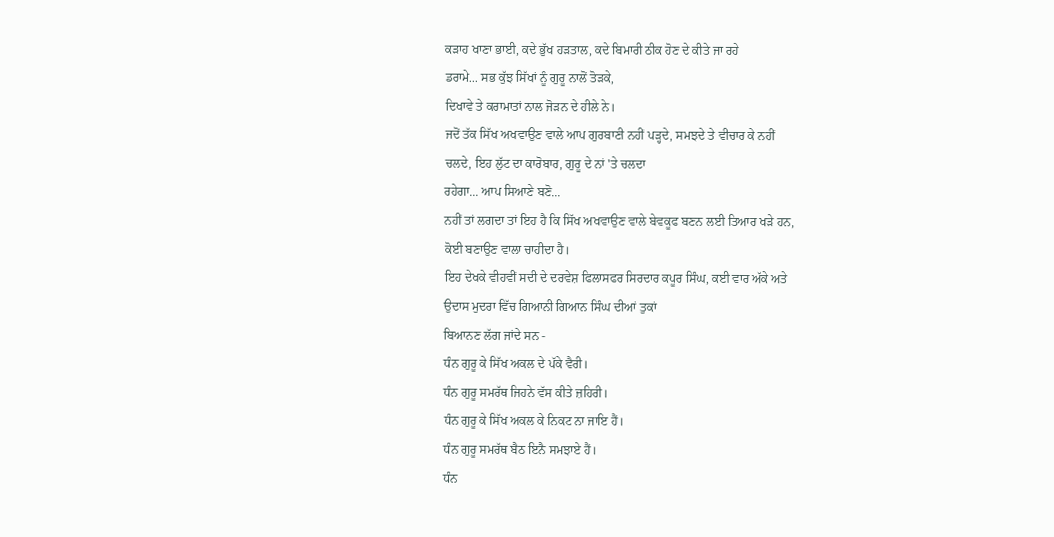ਕੜਾਹ ਖਾਣਾ ਭਾਈ, ਕਦੇ ਭੁੱਖ ਹੜਤਾਲ, ਕਦੇ ਬਿਮਾਰੀ ਠੀਕ ਹੋਣ ਦੇ ਕੀਤੇ ਜਾ ਰਹੇ
ਡਰਾਮੇ... ਸਭ ਕੁੱਝ ਸਿੱਖਾਂ ਨੂੰ ਗੁਰੂ ਨਾਲੋਂ ਤੋੜਕੇ,
ਦਿਖਾਵੇ ਤੇ ਕਰਾਮਾਤਾਂ ਨਾਲ ਜੋੜਨ ਦੇ ਹੀਲੇ ਨੇ।
ਜਦੋਂ ਤੱਕ ਸਿੱਖ ਅਖਵਾਉਣ ਵਾਲੇ ਆਪ ਗੁਰਬਾਣੀ ਨਹੀਂ ਪੜ੍ਹਦੇ, ਸਮਝਦੇ ਤੇ ਵੀਚਾਰ ਕੇ ਨਹੀਂ
ਚਲਦੇ, ਇਹ ਲੁੱਟ ਦਾ ਕਾਰੋਬਾਰ, ਗੁਰੂ ਦੇ ਨਾਂ 'ਤੇ ਚਲਦਾ
ਰਹੇਗਾ... ਆਪ ਸਿਆਣੇ ਬਣੋ...
ਨਹੀਂ ਤਾਂ ਲਗਦਾ ਤਾਂ ਇਹ ਹੈ ਕਿ ਸਿੱਖ ਅਖਵਾਉਣ ਵਾਲੇ ਬੇਵਕੂਫ ਬਣਨ ਲਈ ਤਿਆਰ ਖੜੇ ਹਨ,
ਕੋਈ ਬਣਾਉਣ ਵਾਲਾ ਚਾਹੀਦਾ ਹੈ।
ਇਹ ਦੇਖਕੇ ਵੀਹਵੀਂ ਸਦੀ ਦੇ ਦਰਵੇਸ਼ ਫਿਲਾਸਫਰ ਸਿਰਦਾਰ ਕਪੂਰ ਸਿੰਘ, ਕਈ ਵਾਰ ਅੱਕੇ ਅਤੇ
ਉਦਾਸ ਮੁਦਰਾ ਵਿੱਚ ਗਿਆਨੀ ਗਿਆਨ ਸਿੰਘ ਦੀਆਂ ਤੁਕਾਂ
ਬਿਆਨਣ ਲੱਗ ਜਾਂਦੇ ਸਨ -
ਧੰਨ ਗੁਰੂ ਕੇ ਸਿੱਖ ਅਕਲ ਦੇ ਪੱਕੇ ਵੈਰੀ।
ਧੰਨ ਗੁਰੂ ਸਮਰੱਥ ਜਿਹਨੇ ਵੱਸ ਕੀਤੇ ਜ਼ਹਿਰੀ।
ਧੰਨ ਗੁਰੂ ਕੇ ਸਿੱਖ ਅਕਲ ਕੇ ਨਿਕਟ ਨਾ ਜਾਇ ਹੈਂ।
ਧੰਨ ਗੁਰੂ ਸਮਰੱਥ ਬੈਠ ਇਨੈ ਸਮਝਾਏ ਹੈਂ।
ਧੰਨ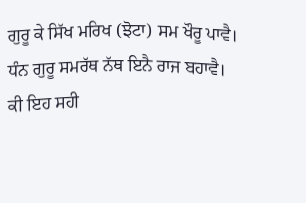ਗੁਰੂ ਕੇ ਸਿੱਖ ਮਰਿਖ (ਝੋਟਾ) ਸਮ ਖੌਰੂ ਪਾਵੈ।
ਧੰਨ ਗੁਰੂ ਸਮਰੱਥ ਨੱਥ ਇਨੈ ਰਾਜ ਬਹਾਵੈ।
ਕੀ ਇਹ ਸਹੀ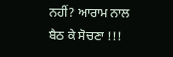ਨਹੀਂ? ਆਰਾਮ ਨਾਲ ਬੈਠ ਕੇ ਸੋਚਣਾ !!!